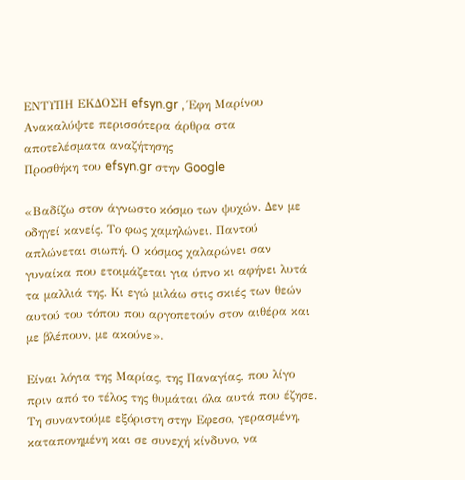ΕΝΤΥΠΗ ΕΚΔΟΣΗ efsyn.gr , Έφη Μαρίνου
Ανακαλύψτε περισσότερα άρθρα στα αποτελέσματα αναζήτησης
Προσθήκη του efsyn.gr στην Google

«Βαδίζω στον άγνωστο κόσμο των ψυχών. Δεν με οδηγεί κανείς. Το φως χαμηλώνει. Παντού απλώνεται σιωπή. Ο κόσμος χαλαρώνει σαν γυναίκα που ετοιμάζεται για ύπνο κι αφήνει λυτά τα μαλλιά της. Κι εγώ μιλάω στις σκιές των θεών αυτού του τόπου που αργοπετούν στον αιθέρα και με βλέπουν, με ακούνε».

Είναι λόγια της Μαρίας, της Παναγίας, που λίγο πριν από το τέλος της θυμάται όλα αυτά που έζησε. Τη συναντούμε εξόριστη στην Εφεσο, γερασμένη, καταπονημένη και σε συνεχή κίνδυνο, να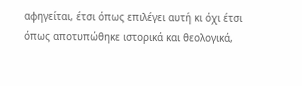αφηγείται, έτσι όπως επιλέγει αυτή κι όχι έτσι όπως αποτυπώθηκε ιστορικά και θεολογικά,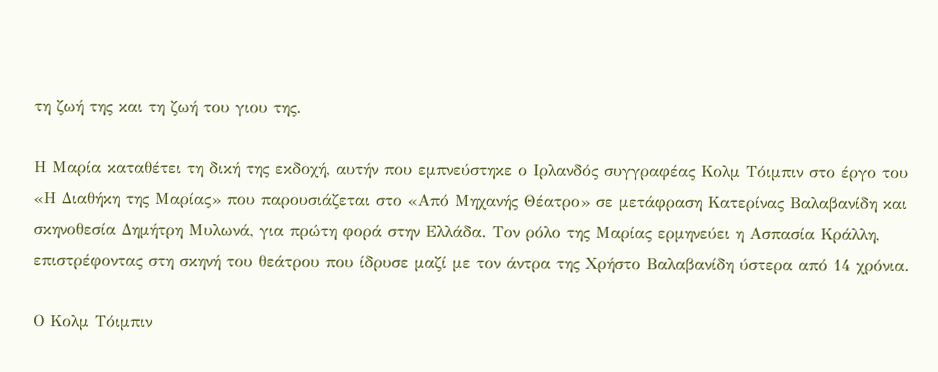τη ζωή της και τη ζωή του γιου της.

Η Μαρία καταθέτει τη δική της εκδοχή, αυτήν που εμπνεύστηκε ο Ιρλανδός συγγραφέας Κολμ Τόιμπιν στο έργο του «Η Διαθήκη της Μαρίας» που παρουσιάζεται στο «Από Μηχανής Θέατρο» σε μετάφραση Κατερίνας Βαλαβανίδη και σκηνοθεσία Δημήτρη Μυλωνά, για πρώτη φορά στην Ελλάδα. Τον ρόλο της Μαρίας ερμηνεύει η Ασπασία Κράλλη, επιστρέφοντας στη σκηνή του θεάτρου που ίδρυσε μαζί με τον άντρα της Χρήστο Βαλαβανίδη ύστερα από 14 χρόνια.

Ο Κολμ Τόιμπιν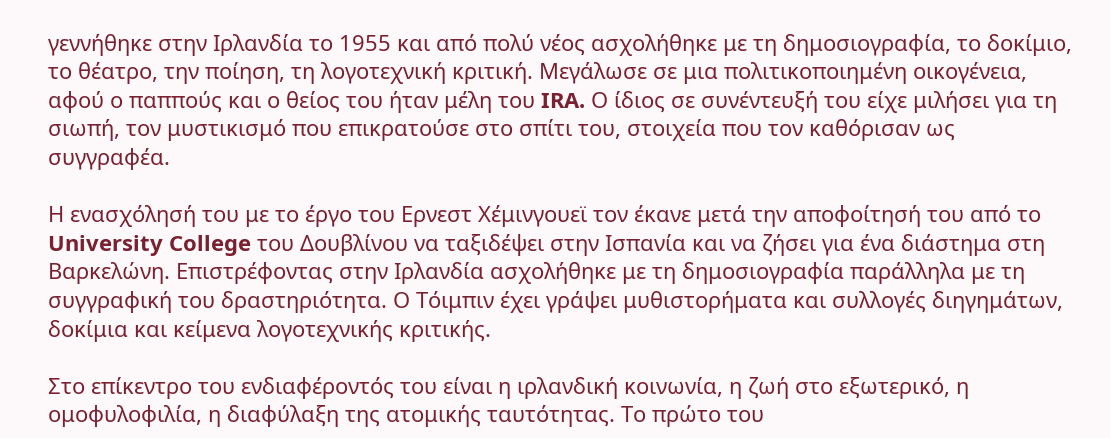γεννήθηκε στην Ιρλανδία το 1955 και από πολύ νέος ασχολήθηκε με τη δημοσιογραφία, το δοκίμιο, το θέατρο, την ποίηση, τη λογοτεχνική κριτική. Μεγάλωσε σε μια πολιτικοποιημένη οικογένεια, αφού ο παππούς και ο θείος του ήταν μέλη του IRA. Ο ίδιος σε συνέντευξή του είχε μιλήσει για τη σιωπή, τον μυστικισμό που επικρατούσε στο σπίτι του, στοιχεία που τον καθόρισαν ως συγγραφέα.

Η ενασχόλησή του με το έργο του Ερνεστ Χέμινγουεϊ τον έκανε μετά την αποφοίτησή του από το University College του Δουβλίνου να ταξιδέψει στην Ισπανία και να ζήσει για ένα διάστημα στη Βαρκελώνη. Επιστρέφοντας στην Ιρλανδία ασχολήθηκε με τη δημοσιογραφία παράλληλα με τη συγγραφική του δραστηριότητα. Ο Τόιμπιν έχει γράψει μυθιστορήματα και συλλογές διηγημάτων, δοκίμια και κείμενα λογοτεχνικής κριτικής.

Στο επίκεντρο του ενδιαφέροντός του είναι η ιρλανδική κοινωνία, η ζωή στο εξωτερικό, η ομοφυλοφιλία, η διαφύλαξη της ατομικής ταυτότητας. Το πρώτο του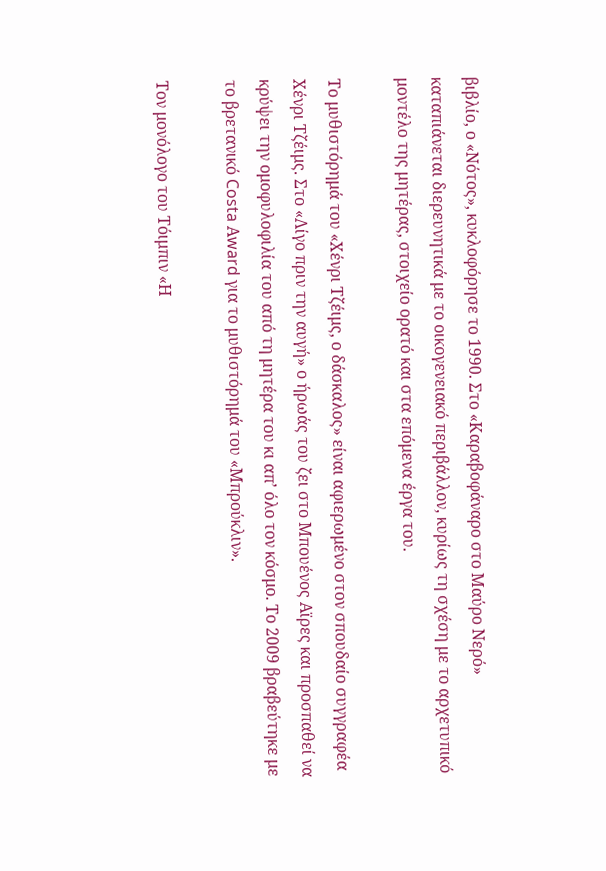βιβλίο, ο «Νότος», κυκλοφόρησε το 1990. Στο «Καραβοφάναρο στο Μαύρο Νερό» καταπιάνεται διερευνητικά με το οικογενειακό περιβάλλον, κυρίως τη σχέση με το αρχετυπικό μοντέλο της μητέρας, στοιχείο ορατό και στα επόμενα έργα του.

Το μυθιστόρημά του «Χένρι Τζέιμς, ο δάσκαλος» είναι αφιερωμένο στον σπουδαίο συγγραφέα Χένρι Τζέιμς. Στο «Λίγο πριν την αυγή» ο ήρωάς του ζει στο Μπουένος Αϊρες και προσπαθεί να κρύψει την ομοφυλοφιλία του από τη μητέρα του κι απ’ όλο τον κόσμο. Το 2009 βραβεύτηκε με το βρετανικό Costa Αward για το μυθιστόρημά του «Μπρούκλιν».

Τον μονόλογο του Τόιμπιν «Η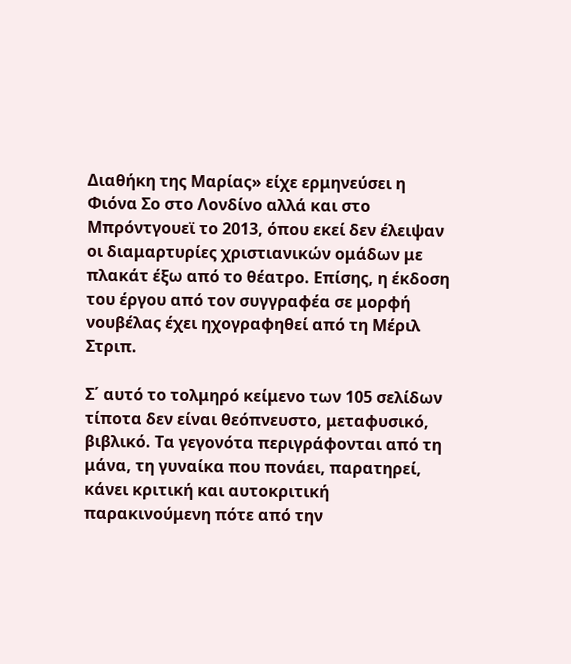Διαθήκη της Μαρίας» είχε ερμηνεύσει η Φιόνα Σο στο Λονδίνο αλλά και στο Μπρόντγουεϊ το 2013, όπου εκεί δεν έλειψαν οι διαμαρτυρίες χριστιανικών ομάδων με πλακάτ έξω από το θέατρο. Επίσης, η έκδοση του έργου από τον συγγραφέα σε μορφή νουβέλας έχει ηχογραφηθεί από τη Μέριλ Στριπ.

Σ΄ αυτό το τολμηρό κείμενο των 105 σελίδων τίποτα δεν είναι θεόπνευστο, μεταφυσικό, βιβλικό. Τα γεγονότα περιγράφονται από τη μάνα, τη γυναίκα που πονάει, παρατηρεί, κάνει κριτική και αυτοκριτική παρακινούμενη πότε από την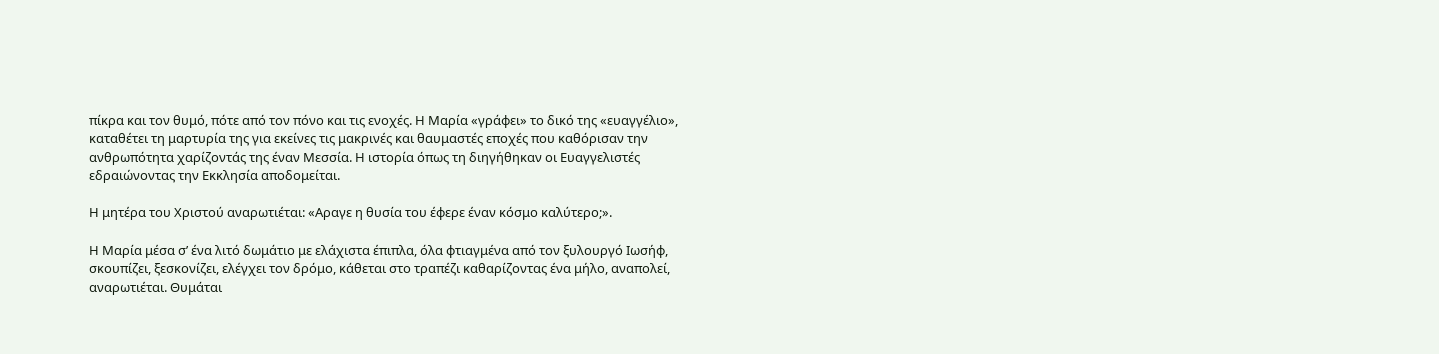πίκρα και τον θυμό, πότε από τον πόνο και τις ενοχές. Η Μαρία «γράφει» το δικό της «ευαγγέλιο», καταθέτει τη μαρτυρία της για εκείνες τις μακρινές και θαυμαστές εποχές που καθόρισαν την ανθρωπότητα χαρίζοντάς της έναν Μεσσία. Η ιστορία όπως τη διηγήθηκαν οι Ευαγγελιστές εδραιώνοντας την Εκκλησία αποδομείται.

Η μητέρα του Χριστού αναρωτιέται: «Αραγε η θυσία του έφερε έναν κόσμο καλύτερο;».

Η Μαρία μέσα σ’ ένα λιτό δωμάτιο με ελάχιστα έπιπλα, όλα φτιαγμένα από τον ξυλουργό Ιωσήφ, σκουπίζει, ξεσκονίζει, ελέγχει τον δρόμο, κάθεται στο τραπέζι καθαρίζοντας ένα μήλο, αναπολεί, αναρωτιέται. Θυμάται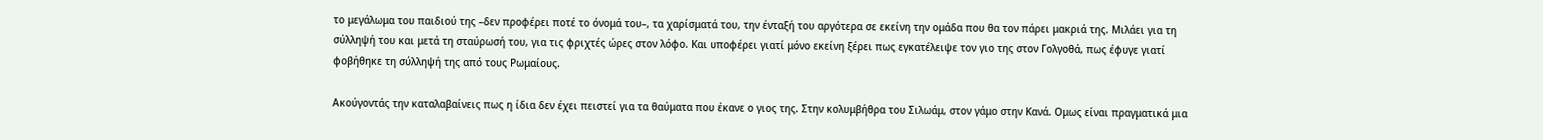το μεγάλωμα του παιδιού της –δεν προφέρει ποτέ το όνομά του–, τα χαρίσματά του, την ένταξή του αργότερα σε εκείνη την ομάδα που θα τον πάρει μακριά της. Μιλάει για τη σύλληψή του και μετά τη σταύρωσή του, για τις φριχτές ώρες στον λόφο. Και υποφέρει γιατί μόνο εκείνη ξέρει πως εγκατέλειψε τον γιο της στον Γολγοθά, πως έφυγε γιατί φοβήθηκε τη σύλληψή της από τους Ρωμαίους.

Ακούγοντάς την καταλαβαίνεις πως η ίδια δεν έχει πειστεί για τα θαύματα που έκανε ο γιος της. Στην κολυμβήθρα του Σιλωάμ, στον γάμο στην Κανά. Ομως είναι πραγματικά μια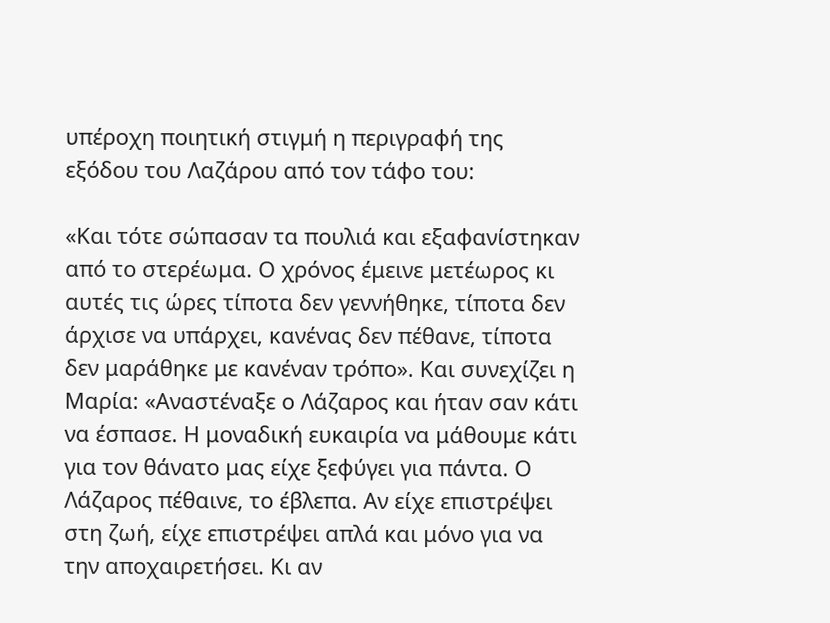υπέροχη ποιητική στιγμή η περιγραφή της εξόδου του Λαζάρου από τον τάφο του:

«Και τότε σώπασαν τα πουλιά και εξαφανίστηκαν από το στερέωμα. Ο χρόνος έμεινε μετέωρος κι αυτές τις ώρες τίποτα δεν γεννήθηκε, τίποτα δεν άρχισε να υπάρχει, κανένας δεν πέθανε, τίποτα δεν μαράθηκε με κανέναν τρόπο». Και συνεχίζει η Μαρία: «Αναστέναξε ο Λάζαρος και ήταν σαν κάτι να έσπασε. Η μοναδική ευκαιρία να μάθουμε κάτι για τον θάνατο μας είχε ξεφύγει για πάντα. Ο Λάζαρος πέθαινε, το έβλεπα. Αν είχε επιστρέψει στη ζωή, είχε επιστρέψει απλά και μόνο για να την αποχαιρετήσει. Κι αν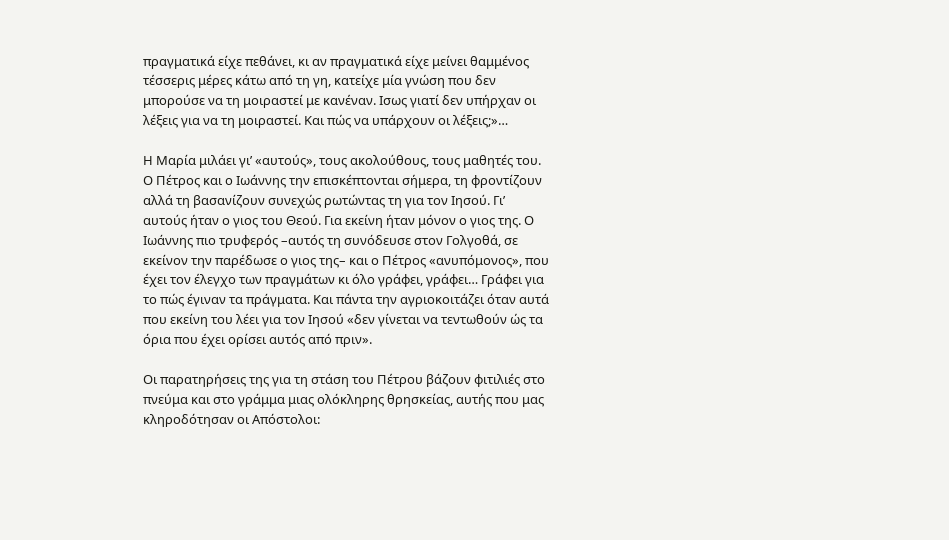πραγματικά είχε πεθάνει, κι αν πραγματικά είχε μείνει θαμμένος τέσσερις μέρες κάτω από τη γη, κατείχε μία γνώση που δεν μπορούσε να τη μοιραστεί με κανέναν. Ισως γιατί δεν υπήρχαν οι λέξεις για να τη μοιραστεί. Και πώς να υπάρχουν οι λέξεις;»…

Η Μαρία μιλάει γι’ «αυτούς», τους ακολούθους, τους μαθητές του. Ο Πέτρος και ο Ιωάννης την επισκέπτονται σήμερα, τη φροντίζουν αλλά τη βασανίζουν συνεχώς ρωτώντας τη για τον Ιησού. Γι’ αυτούς ήταν ο γιος του Θεού. Για εκείνη ήταν μόνον ο γιος της. Ο Ιωάννης πιο τρυφερός –αυτός τη συνόδευσε στον Γολγοθά, σε εκείνον την παρέδωσε ο γιος της– και ο Πέτρος «ανυπόμονος», που έχει τον έλεγχο των πραγμάτων κι όλο γράφει, γράφει… Γράφει για το πώς έγιναν τα πράγματα. Και πάντα την αγριοκοιτάζει όταν αυτά που εκείνη του λέει για τον Ιησού «δεν γίνεται να τεντωθούν ώς τα όρια που έχει ορίσει αυτός από πριν».

Οι παρατηρήσεις της για τη στάση του Πέτρου βάζουν φιτιλιές στο πνεύμα και στο γράμμα μιας ολόκληρης θρησκείας, αυτής που μας κληροδότησαν οι Απόστολοι: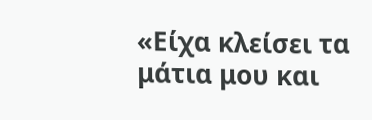«Είχα κλείσει τα μάτια μου και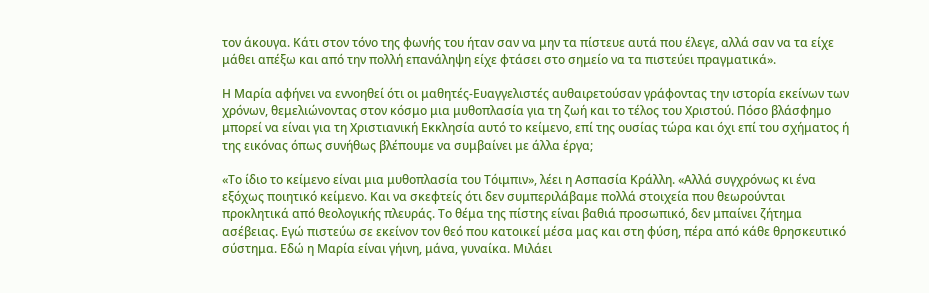τον άκουγα. Κάτι στον τόνο της φωνής του ήταν σαν να μην τα πίστευε αυτά που έλεγε, αλλά σαν να τα είχε μάθει απέξω και από την πολλή επανάληψη είχε φτάσει στο σημείο να τα πιστεύει πραγματικά».

Η Μαρία αφήνει να εννοηθεί ότι οι μαθητές-Ευαγγελιστές αυθαιρετούσαν γράφοντας την ιστορία εκείνων των χρόνων, θεμελιώνοντας στον κόσμο μια μυθοπλασία για τη ζωή και το τέλος του Χριστού. Πόσο βλάσφημο μπορεί να είναι για τη Χριστιανική Εκκλησία αυτό το κείμενο, επί της ουσίας τώρα και όχι επί του σχήματος ή της εικόνας όπως συνήθως βλέπουμε να συμβαίνει με άλλα έργα;

«Το ίδιο το κείμενο είναι μια μυθοπλασία του Τόιμπιν», λέει η Ασπασία Κράλλη. «Αλλά συγχρόνως κι ένα εξόχως ποιητικό κείμενο. Και να σκεφτείς ότι δεν συμπεριλάβαμε πολλά στοιχεία που θεωρούνται προκλητικά από θεολογικής πλευράς. Το θέμα της πίστης είναι βαθιά προσωπικό, δεν μπαίνει ζήτημα ασέβειας. Εγώ πιστεύω σε εκείνον τον θεό που κατοικεί μέσα μας και στη φύση, πέρα από κάθε θρησκευτικό σύστημα. Εδώ η Μαρία είναι γήινη, μάνα, γυναίκα. Μιλάει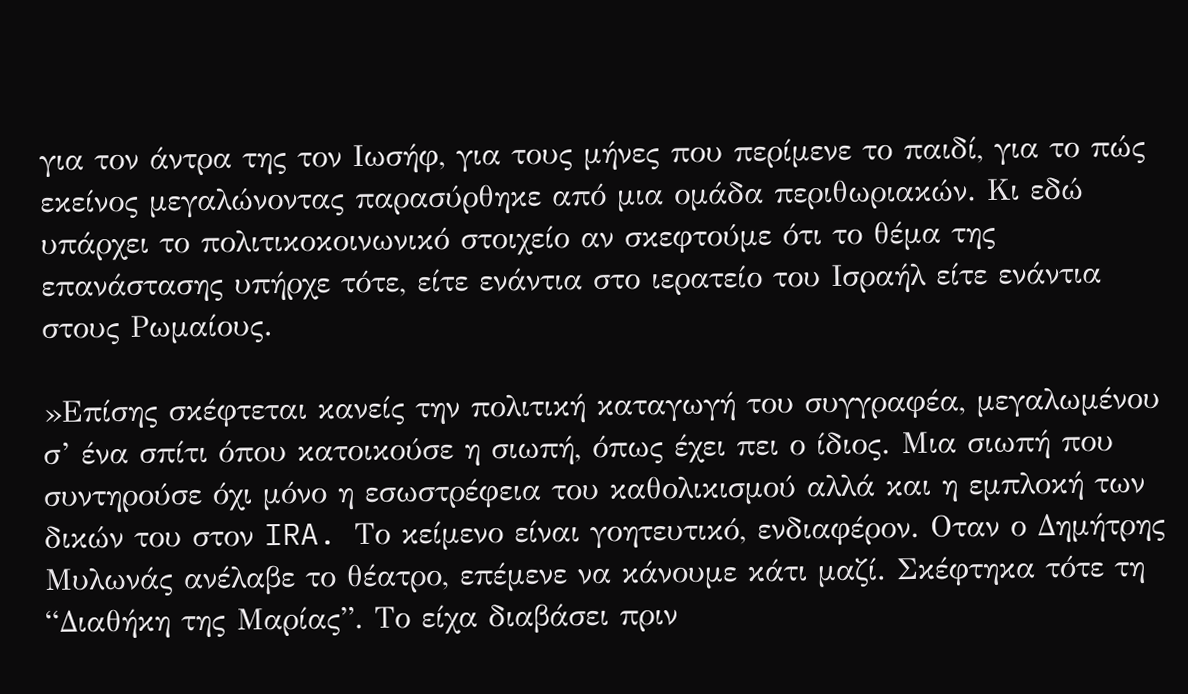για τον άντρα της τον Ιωσήφ, για τους μήνες που περίμενε το παιδί, για το πώς εκείνος μεγαλώνοντας παρασύρθηκε από μια ομάδα περιθωριακών. Κι εδώ υπάρχει το πολιτικοκοινωνικό στοιχείο αν σκεφτούμε ότι το θέμα της επανάστασης υπήρχε τότε, είτε ενάντια στο ιερατείο του Ισραήλ είτε ενάντια στους Ρωμαίους.

»Επίσης σκέφτεται κανείς την πολιτική καταγωγή του συγγραφέα, μεγαλωμένου σ’ ένα σπίτι όπου κατοικούσε η σιωπή, όπως έχει πει ο ίδιος. Μια σιωπή που συντηρούσε όχι μόνο η εσωστρέφεια του καθολικισμού αλλά και η εμπλοκή των δικών του στον IRA. Το κείμενο είναι γοητευτικό, ενδιαφέρον. Οταν ο Δημήτρης Μυλωνάς ανέλαβε το θέατρο, επέμενε να κάνουμε κάτι μαζί. Σκέφτηκα τότε τη “Διαθήκη της Μαρίας”. Το είχα διαβάσει πριν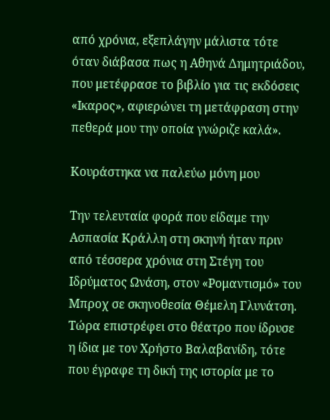από χρόνια, εξεπλάγην μάλιστα τότε όταν διάβασα πως η Αθηνά Δημητριάδου, που μετέφρασε το βιβλίο για τις εκδόσεις «Ικαρος», αφιερώνει τη μετάφραση στην πεθερά μου την οποία γνώριζε καλά».

Κουράστηκα να παλεύω μόνη μου

Την τελευταία φορά που είδαμε την Ασπασία Κράλλη στη σκηνή ήταν πριν από τέσσερα χρόνια στη Στέγη του Ιδρύματος Ωνάση, στον «Ρομαντισμό» του Μπροχ σε σκηνοθεσία Θέμελη Γλυνάτση. Τώρα επιστρέφει στο θέατρο που ίδρυσε η ίδια με τον Χρήστο Βαλαβανίδη, τότε που έγραφε τη δική της ιστορία με το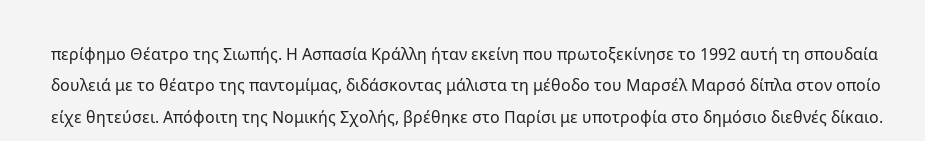περίφημο Θέατρο της Σιωπής. Η Ασπασία Κράλλη ήταν εκείνη που πρωτοξεκίνησε το 1992 αυτή τη σπουδαία δουλειά με το θέατρο της παντομίμας, διδάσκοντας μάλιστα τη μέθοδο του Μαρσέλ Μαρσό δίπλα στον οποίο είχε θητεύσει. Απόφοιτη της Νομικής Σχολής, βρέθηκε στο Παρίσι με υποτροφία στο δημόσιο διεθνές δίκαιο.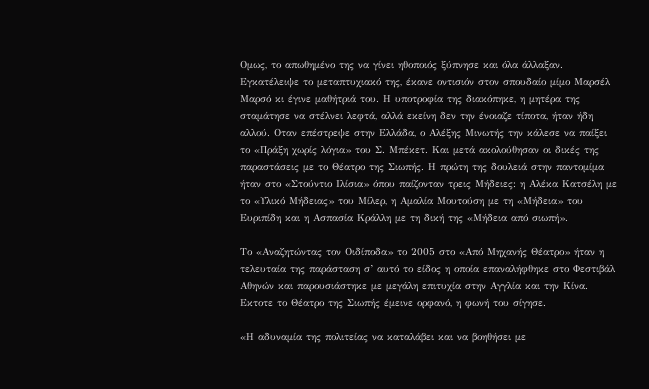Ομως, το απωθημένο της να γίνει ηθοποιός ξύπνησε και όλα άλλαξαν. Εγκατέλειψε το μεταπτυχιακό της, έκανε οντισιόν στον σπουδαίο μίμο Μαρσέλ Μαρσό κι έγινε μαθήτριά του. Η υποτροφία της διακόπηκε, η μητέρα της σταμάτησε να στέλνει λεφτά, αλλά εκείνη δεν την ένοιαζε τίποτα, ήταν ήδη αλλού. Οταν επέστρεψε στην Ελλάδα, ο Αλέξης Μινωτής την κάλεσε να παίξει το «Πράξη χωρίς λόγια» του Σ. Μπέκετ. Και μετά ακολούθησαν οι δικές της παραστάσεις με το Θέατρο της Σιωπής. Η πρώτη της δουλειά στην παντομίμα ήταν στο «Στούντιο Ιλίσια» όπου παίζονταν τρεις Μήδειες: η Αλέκα Κατσέλη με το «Υλικό Μήδειας» του Μίλερ, η Αμαλία Μουτούση με τη «Μήδεια» του Ευριπίδη και η Ασπασία Κράλλη με τη δική της «Μήδεια από σιωπή».

Το «Αναζητώντας τον Οιδίποδα» το 2005 στο «Από Μηχανής Θέατρο» ήταν η τελευταία της παράσταση σ’ αυτό το είδος η οποία επαναλήφθηκε στο Φεστιβάλ Αθηνών και παρουσιάστηκε με μεγάλη επιτυχία στην Αγγλία και την Κίνα. Εκτοτε το Θέατρο της Σιωπής έμεινε ορφανό, η φωνή του σίγησε.

«Η αδυναμία της πολιτείας να καταλάβει και να βοηθήσει με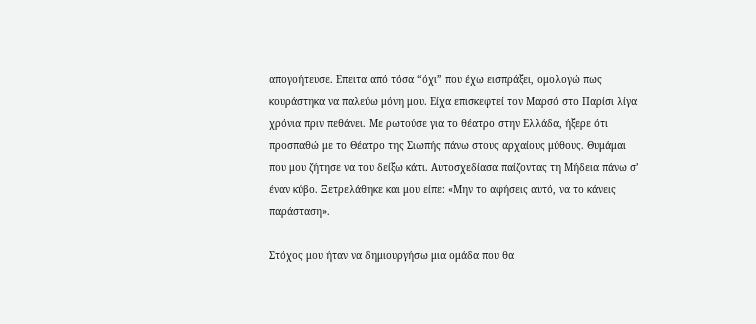απογοήτευσε. Επειτα από τόσα “όχι” που έχω εισπράξει, ομολογώ πως κουράστηκα να παλεύω μόνη μου. Είχα επισκεφτεί τον Μαρσό στο Παρίσι λίγα χρόνια πριν πεθάνει. Με ρωτούσε για το θέατρο στην Ελλάδα, ήξερε ότι προσπαθώ με το Θέατρο της Σιωπής πάνω στους αρχαίους μύθους. Θυμάμαι που μου ζήτησε να του δείξω κάτι. Αυτοσχεδίασα παίζοντας τη Μήδεια πάνω σ’ έναν κύβο. Ξετρελάθηκε και μου είπε: «Μην το αφήσεις αυτό, να το κάνεις παράσταση».

Στόχος μου ήταν να δημιουργήσω μια ομάδα που θα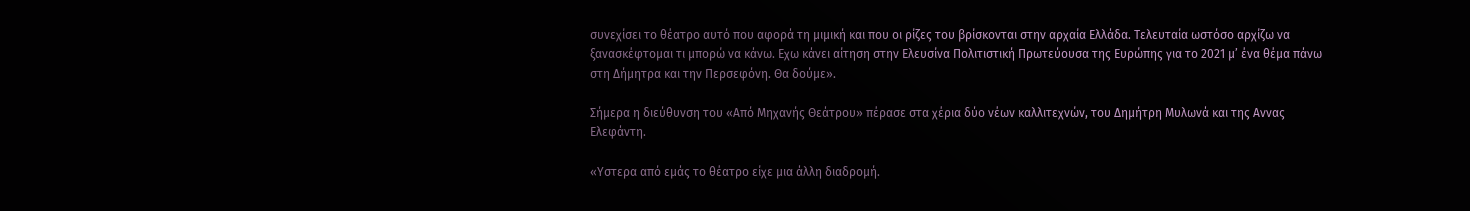συνεχίσει το θέατρο αυτό που αφορά τη μιμική και που οι ρίζες του βρίσκονται στην αρχαία Ελλάδα. Τελευταία ωστόσο αρχίζω να ξανασκέφτομαι τι μπορώ να κάνω. Εχω κάνει αίτηση στην Ελευσίνα Πολιτιστική Πρωτεύουσα της Ευρώπης για το 2021 μ’ ένα θέμα πάνω στη Δήμητρα και την Περσεφόνη. Θα δούμε».

Σήμερα η διεύθυνση του «Από Μηχανής Θεάτρου» πέρασε στα χέρια δύο νέων καλλιτεχνών, του Δημήτρη Μυλωνά και της Αννας Ελεφάντη.

«Υστερα από εμάς το θέατρο είχε μια άλλη διαδρομή.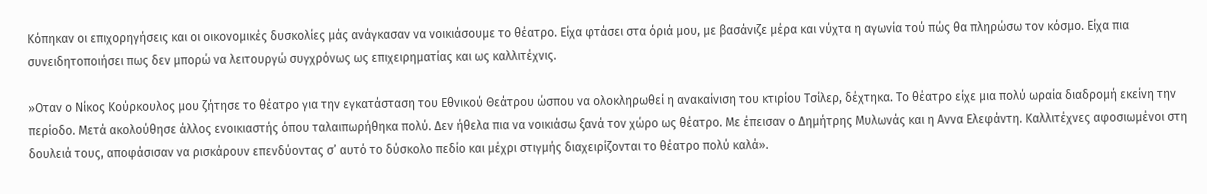Κόπηκαν οι επιχορηγήσεις και οι οικονομικές δυσκολίες μάς ανάγκασαν να νοικιάσουμε το θέατρο. Είχα φτάσει στα όριά μου, με βασάνιζε μέρα και νύχτα η αγωνία τού πώς θα πληρώσω τον κόσμο. Είχα πια συνειδητοποιήσει πως δεν μπορώ να λειτουργώ συγχρόνως ως επιχειρηματίας και ως καλλιτέχνις.

»Οταν ο Νίκος Κούρκουλος μου ζήτησε το θέατρο για την εγκατάσταση του Εθνικού Θεάτρου ώσπου να ολοκληρωθεί η ανακαίνιση του κτιρίου Τσίλερ, δέχτηκα. Το θέατρο είχε μια πολύ ωραία διαδρομή εκείνη την περίοδο. Μετά ακολούθησε άλλος ενοικιαστής όπου ταλαιπωρήθηκα πολύ. Δεν ήθελα πια να νοικιάσω ξανά τον χώρο ως θέατρο. Με έπεισαν ο Δημήτρης Μυλωνάς και η Αννα Ελεφάντη. Καλλιτέχνες αφοσιωμένοι στη δουλειά τους, αποφάσισαν να ρισκάρουν επενδύοντας σ’ αυτό το δύσκολο πεδίο και μέχρι στιγμής διαχειρίζονται το θέατρο πολύ καλά».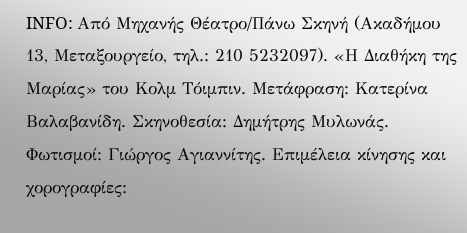INFO: Από Μηχανής Θέατρο/Πάνω Σκηνή (Ακαδήμου 13, Μεταξουργείο, τηλ.: 210 5232097). «Η Διαθήκη της Μαρίας» του Κολμ Τόιμπιν. Μετάφραση: Κατερίνα Βαλαβανίδη. Σκηνοθεσία: Δημήτρης Μυλωνάς. Φωτισμοί: Γιώργος Αγιαννίτης. Επιμέλεια κίνησης και χορογραφίες: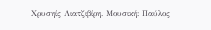Χρυσηίς Λιατζιβίρη. Μουσική: Παύλος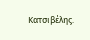Κατσιβέλης.